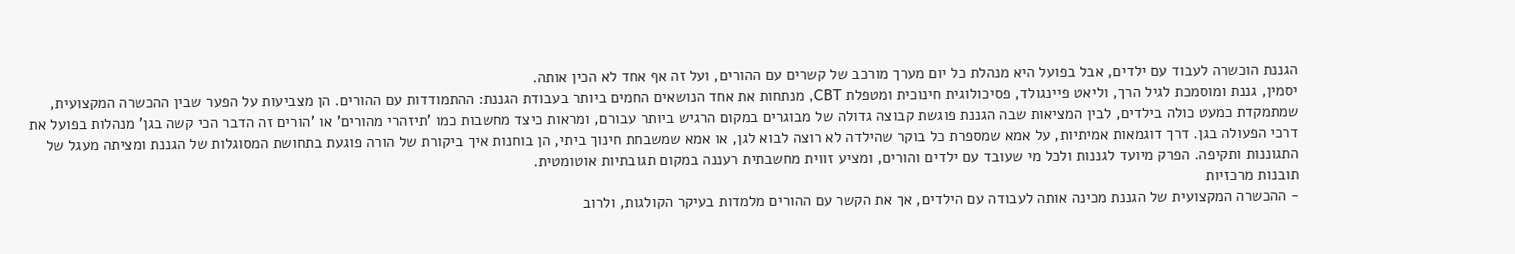הגננת הוכשרה לעבוד עם ילדים, אבל בפועל היא מנהלת כל יום מערך מורכב של קשרים עם ההורים, ועל זה אף אחד לא הכין אותה.
יסמין, גננת ומוסמכת לגיל הרך, וליאט פיינגולד, פסיכולוגית חינוכית ומטפלת CBT, מנתחות את אחד הנושאים החמים ביותר בעבודת הגננת: ההתמודדות עם ההורים. הן מצביעות על הפער שבין ההכשרה המקצועית, שמתמקדת כמעט כולה בילדים, לבין המציאות שבה הגננת פוגשת קבוצה גדולה של מבוגרים במקום הרגיש ביותר עבורם, ומראות כיצד מחשבות כמו 'תיזהרי מהורים' או 'הורים זה הדבר הכי קשה בגן' מנהלות בפועל את דרכי הפעולה בגן. דרך דוגמאות אמיתיות, על אמא שמספרת כל בוקר שהילדה לא רוצה לבוא לגן, או אמא שמשבחת חינוך ביתי, הן בוחנות איך ביקורת של הורה פוגעת בתחושת המסוגלות של הגננת ומציתה מעגל של התגוננות ותקיפה. הפרק מיועד לגננות ולכל מי שעובד עם ילדים והורים, ומציע זווית מחשבתית רעננה במקום תגובתיות אוטומטית.
תובנות מרכזיות
- ההכשרה המקצועית של הגננת מכינה אותה לעבודה עם הילדים, אך את הקשר עם ההורים מלמדות בעיקר הקולגות, ולרוב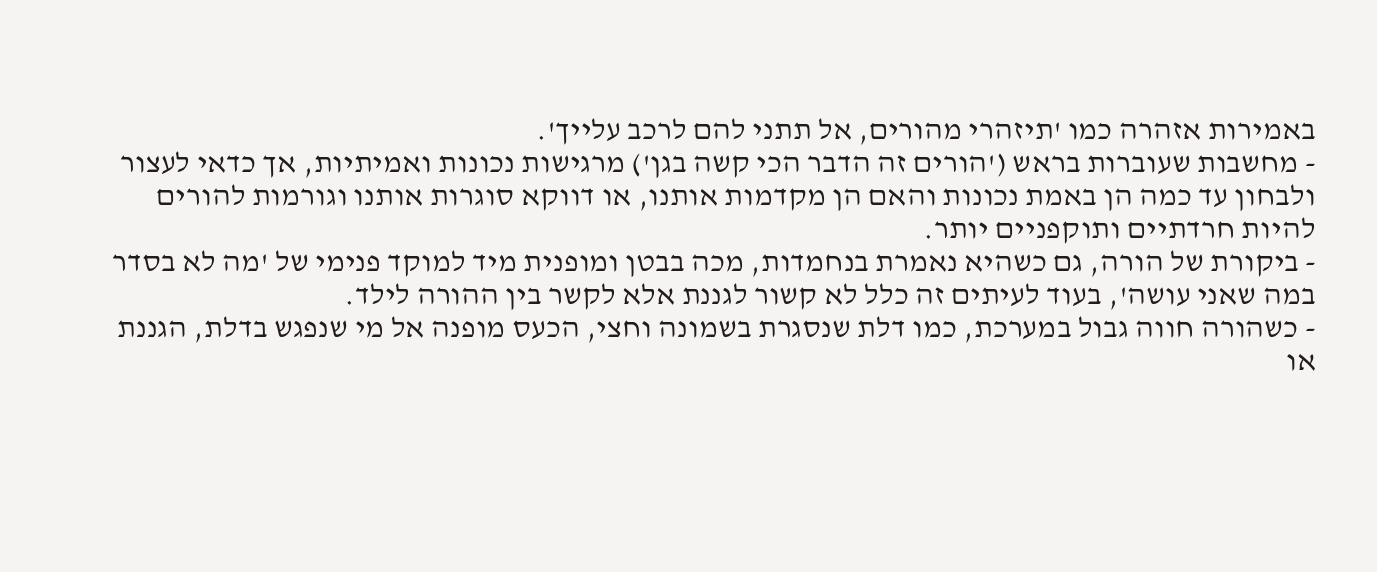באמירות אזהרה כמו 'תיזהרי מהורים, אל תתני להם לרכב עלייך'.
- מחשבות שעוברות בראש ('הורים זה הדבר הכי קשה בגן') מרגישות נכונות ואמיתיות, אך כדאי לעצור ולבחון עד כמה הן באמת נכונות והאם הן מקדמות אותנו, או דווקא סוגרות אותנו וגורמות להורים להיות חרדתיים ותוקפניים יותר.
- ביקורת של הורה, גם כשהיא נאמרת בנחמדות, מכה בבטן ומופנית מיד למוקד פנימי של 'מה לא בסדר במה שאני עושה', בעוד לעיתים זה כלל לא קשור לגננת אלא לקשר בין ההורה לילד.
- כשהורה חווה גבול במערכת, כמו דלת שנסגרת בשמונה וחצי, הכעס מופנה אל מי שנפגש בדלת, הגננת או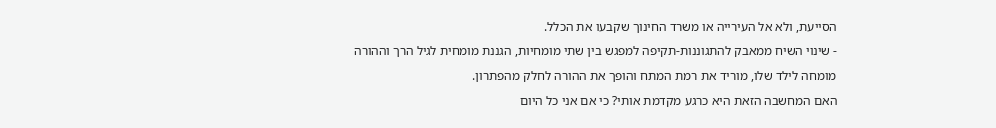הסייעת, ולא אל העירייה או משרד החינוך שקבעו את הכלל.
- שינוי השיח ממאבק להתגוננות-תקיפה למפגש בין שתי מומחיות, הגננת מומחית לגיל הרך וההורה מומחה לילד שלו, מוריד את רמת המתח והופך את ההורה לחלק מהפתרון.
האם המחשבה הזאת היא כרגע מקדמת אותי? כי אם אני כל היום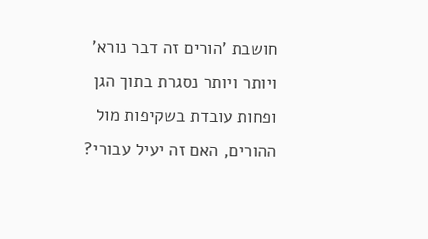חושבת 'הורים זה דבר נורא' ויותר ויותר נסגרת בתוך הגן ופחות עובדת בשקיפות מול ההורים, האם זה יעיל עבורי?